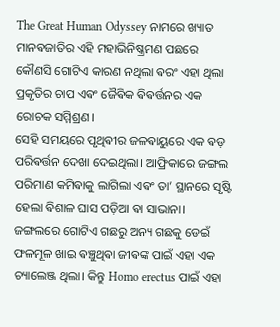The Great Human Odyssey ନାମରେ ଖ୍ୟାତ ମାନଵଜାତିର ଏହି ମହାଭିନିଷ୍କ୍ରମଣ ପଛରେ କୌଣସି ଗୋଟିଏ କାରଣ ନଥିଲା ଵରଂ ଏହା ଥିଲା ପ୍ରକୃତିର ଚାପ ଏଵଂ ଜୈଵିକ ଵିଵର୍ତ୍ତନର ଏକ ରୋଚକ ସମ୍ମିଶ୍ରଣ।
ସେହି ସମୟରେ ପୃଥିଵୀର ଜଳଵାୟୁରେ ଏକ ଵଡ଼ ପରିଵର୍ତ୍ତନ ଦେଖା ଦେଇଥିଲା। ଆଫ୍ରିକାରେ ଜଙ୍ଗଲ ପରିମାଣ କମିଵାକୁ ଲାଗିଲା ଏଵଂ ତା’ ସ୍ଥାନରେ ସୃଷ୍ଟି ହେଲା ଵିଶାଳ ଘାସ ପଡ଼ିଆ ଵା ସାଭାନା। ଜଙ୍ଗଲରେ ଗୋଟିଏ ଗଛରୁ ଅନ୍ୟ ଗଛକୁ ଡେଇଁ ଫଳମୂଳ ଖାଇ ଵଞ୍ଚୁଥିଵା ଜୀଵଙ୍କ ପାଇଁ ଏହା ଏକ ଚ୍ୟାଲେଞ୍ଜ ଥିଲା। କିନ୍ତୁ Homo erectus ପାଇଁ ଏହା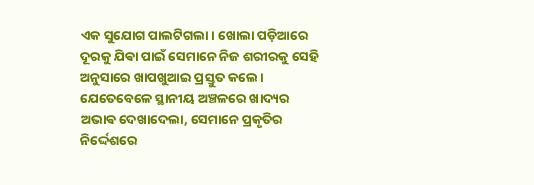ଏକ ସୁଯୋଗ ପାଲଟିଗଲା। ଖୋଲା ପଡ଼ିଆରେ ଦୂରକୁ ଯିଵା ପାଇଁ ସେମାନେ ନିଜ ଶରୀରକୁ ସେହି ଅନୁସାରେ ଖାପଖୁଆଇ ପ୍ରସ୍ତୁତ କଲେ। ଯେତେବେଳେ ସ୍ଥାନୀୟ ଅଞ୍ଚଳରେ ଖାଦ୍ୟର ଅଭାଵ ଦେଖାଦେଲା, ସେମାନେ ପ୍ରକୃତିର ନିର୍ଦ୍ଦେଶରେ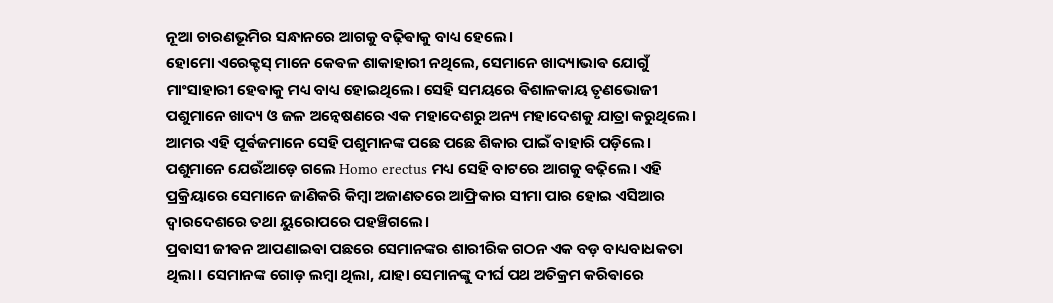ନୂଆ ଚାରଣଭୂମିର ସନ୍ଧାନରେ ଆଗକୁ ବଢ଼ିଵାକୁ ବାଧ୍ୟ ହେଲେ।
ହୋମୋ ଏରେକ୍ଟସ୍ ମାନେ କେଵଳ ଶାକାହାରୀ ନଥିଲେ, ସେମାନେ ଖାଦ୍ୟାଭାଵ ଯୋଗୁଁ ମାଂସାହାରୀ ହେଵାକୁ ମଧ୍ୟ ବାଧ୍ୟ ହୋଇଥିଲେ। ସେହି ସମୟରେ ଵିଶାଳକାୟ ତୃଣଭୋଜୀ ପଶୁମାନେ ଖାଦ୍ୟ ଓ ଜଳ ଅନ୍ୱେଷଣରେ ଏକ ମହାଦେଶରୁ ଅନ୍ୟ ମହାଦେଶକୁ ଯାତ୍ରା କରୁଥିଲେ। ଆମର ଏହି ପୂର୍ଵଜମାନେ ସେହି ପଶୁମାନଙ୍କ ପଛେ ପଛେ ଶିକାର ପାଇଁ ବାହାରି ପଡ଼ିଲେ। ପଶୁମାନେ ଯେଉଁଆଡ଼େ ଗଲେ Homo erectus ମଧ୍ୟ ସେହି ବାଟରେ ଆଗକୁ ଵଢ଼ିଲେ। ଏହି ପ୍ରକ୍ରିୟାରେ ସେମାନେ ଜାଣିକରି କିମ୍ବା ଅଜାଣତରେ ଆଫ୍ରିକାର ସୀମା ପାର ହୋଇ ଏସିଆର ଦ୍ୱାରଦେଶରେ ତଥା ୟୁରୋପରେ ପହଞ୍ଚିଗଲେ।
ପ୍ରଵାସୀ ଜୀଵନ ଆପଣାଇଵା ପଛରେ ସେମାନଙ୍କର ଶାରୀରିକ ଗଠନ ଏକ ବଡ଼ ବାଧ୍ୟବାଧକତା ଥିଲା। ସେମାନଙ୍କ ଗୋଡ଼ ଲମ୍ଵା ଥିଲା, ଯାହା ସେମାନଙ୍କୁ ଦୀର୍ଘ ପଥ ଅତିକ୍ରମ କରିଵାରେ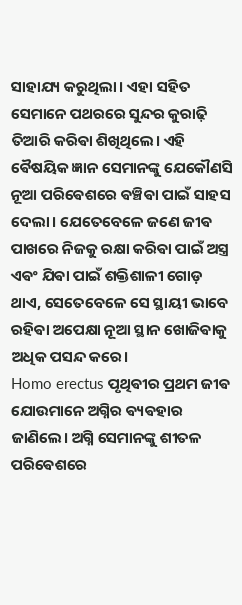ସାହାଯ୍ୟ କରୁଥିଲା। ଏହା ସହିତ ସେମାନେ ପଥରରେ ସୁନ୍ଦର କୁରାଢ଼ି ତିଆରି କରିଵା ଶିଖିଥିଲେ। ଏହି ଵୈଷୟିକ ଜ୍ଞାନ ସେମାନଙ୍କୁ ଯେକୌଣସି ନୂଆ ପରିଵେଶରେ ଵଞ୍ଚିଵା ପାଇଁ ସାହସ ଦେଲା। ଯେତେବେଳେ ଜଣେ ଜୀଵ ପାଖରେ ନିଜକୁ ରକ୍ଷା କରିଵା ପାଇଁ ଅସ୍ତ୍ର ଏଵଂ ଯିଵା ପାଇଁ ଶକ୍ତିଶାଳୀ ଗୋଡ଼ ଥାଏ, ସେତେବେଳେ ସେ ସ୍ଥାୟୀ ଭାବେ ରହିଵା ଅପେକ୍ଷା ନୂଆ ସ୍ଥାନ ଖୋଜିଵାକୁ ଅଧିକ ପସନ୍ଦ କରେ।
Homo erectus ପୃଥିଵୀର ପ୍ରଥମ ଜୀଵ ଯୋଉମାନେ ଅଗ୍ନିର ଵ୍ୟଵହାର ଜାଣିଲେ। ଅଗ୍ନି ସେମାନଙ୍କୁ ଶୀତଳ ପରିଵେଶରେ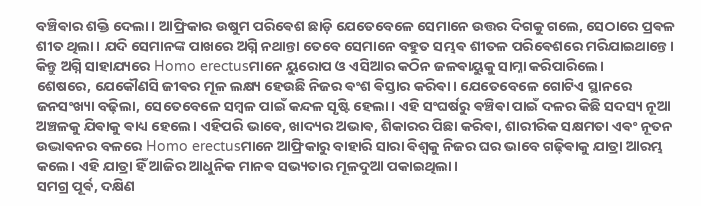ବଞ୍ଚିଵାର ଶକ୍ତି ଦେଲା। ଆଫ୍ରିକାର ଉଷୁମ ପରିଵେଶ ଛାଡ଼ି ଯେତେବେଳେ ସେମାନେ ଉତ୍ତର ଦିଗକୁ ଗଲେ, ସେଠାରେ ପ୍ରଵଳ ଶୀତ ଥିଲା। ଯଦି ସେମାନଙ୍କ ପାଖରେ ଅଗ୍ନି ନଥାନ୍ତା ତେବେ ସେମାନେ ବହୁତ ସମ୍ଭଵ ଶୀତଳ ପରିଵେଶରେ ମରିଯାଇଥାନ୍ତେ। କିନ୍ତୁ ଅଗ୍ନି ସାହାଯ୍ୟରେ Homo erectusମାନେ ୟୁରୋପ ଓ ଏସିଆର କଠିନ ଜଳଵାୟୁକୁ ସାମ୍ନା କରିପାରିଲେ।
ଶେଷରେ, ଯେକୌଣସି ଜୀଵର ମୂଳ ଲକ୍ଷ୍ୟ ହେଉଛି ନିଜର ଵଂଶ ଵିସ୍ତାର କରିଵା। ଯେତେବେଳେ ଗୋଟିଏ ସ୍ଥାନରେ ଜନସଂଖ୍ୟା ବଢ଼ିଲା, ସେତେବେଳେ ସମ୍ଵଳ ପାଇଁ କନ୍ଦଳ ସୃଷ୍ଟି ହେଲା। ଏହି ସଂଘର୍ଷରୁ ଵଞ୍ଚିଵା ପାଇଁ ଦଳର କିଛି ସଦସ୍ୟ ନୂଆ ଅଞ୍ଚଳକୁ ଯିଵାକୁ ଵାଧ୍ୟ ହେଲେ। ଏହିପରି ଭାବେ, ଖାଦ୍ୟର ଅଭାଵ, ଶିକାରର ପିଛା କରିଵା, ଶାରୀରିକ ସକ୍ଷମତା ଏଵଂ ନୂତନ ଉଦ୍ଭାଵନର ବଳରେ Homo erectusମାନେ ଆଫ୍ରିକାରୁ ବାହାରି ସାରା ଵିଶ୍ୱକୁ ନିଜର ଘର ଭାବେ ଗଢ଼ିଵାକୁ ଯାତ୍ରା ଆରମ୍ଭ କଲେ। ଏହି ଯାତ୍ରା ହିଁ ଆଜିର ଆଧୁନିକ ମାନଵ ସଭ୍ୟତାର ମୂଳଦୁଆ ପକାଇଥିଲା।
ସମଗ୍ର ପୂର୍ଵ, ଦକ୍ଷିଣ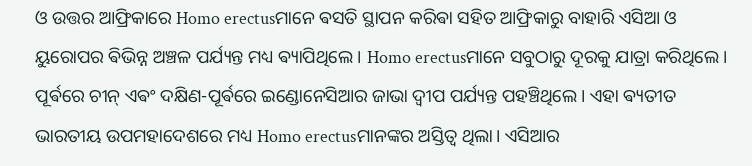ଓ ଉତ୍ତର ଆଫ୍ରିକାରେ Homo erectusମାନେ ଵସତି ସ୍ଥାପନ କରିଵା ସହିତ ଆଫ୍ରିକାରୁ ବାହାରି ଏସିଆ ଓ ୟୁରୋପର ଵିଭିନ୍ନ ଅଞ୍ଚଳ ପର୍ଯ୍ୟନ୍ତ ମଧ୍ୟ ଵ୍ୟାପିଥିଲେ । Homo erectusମାନେ ସବୁଠାରୁ ଦୂରକୁ ଯାତ୍ରା କରିଥିଲେ। ପୂର୍ଵରେ ଚୀନ୍ ଏଵଂ ଦକ୍ଷିଣ-ପୂର୍ଵରେ ଇଣ୍ଡୋନେସିଆର ଜାଭା ଦ୍ଵୀପ ପର୍ଯ୍ୟନ୍ତ ପହଞ୍ଚିଥିଲେ। ଏହା ଵ୍ୟତୀତ ଭାରତୀୟ ଉପମହାଦେଶରେ ମଧ୍ୟ Homo erectusମାନଙ୍କର ଅସ୍ତିତ୍ଵ ଥିଲା। ଏସିଆର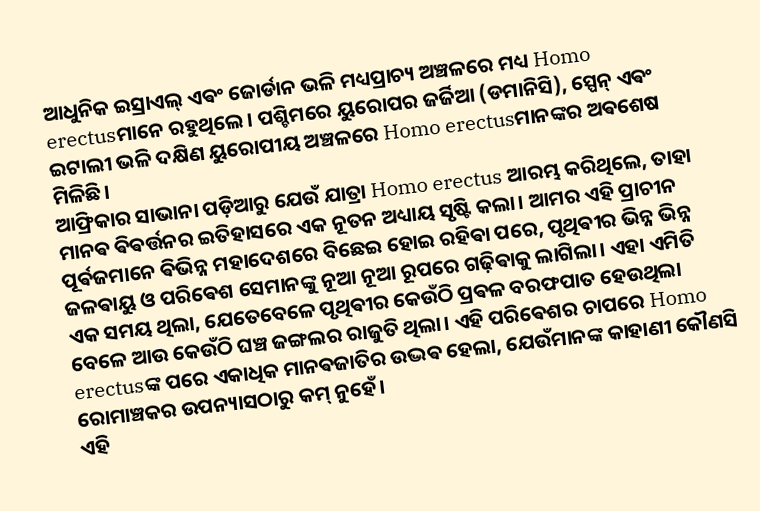ଆଧୁନିକ ଇସ୍ରାଏଲ୍ ଏଵଂ ଜୋର୍ଡାନ ଭଳି ମଧ୍ୟପ୍ରାଚ୍ୟ ଅଞ୍ଚଳରେ ମଧ୍ୟ Homo erectusମାନେ ରହୁଥିଲେ। ପଶ୍ଚିମରେ ୟୁରୋପର ଜର୍ଜିଆ (ଡମାନିସି), ସ୍ପେନ୍ ଏଵଂ ଇଟାଲୀ ଭଳି ଦକ୍ଷିଣ ୟୁରୋପୀୟ ଅଞ୍ଚଳରେ Homo erectusମାନଙ୍କର ଅଵଶେଷ ମିଳିଛି।
ଆଫ୍ରିକାର ସାଭାନା ପଡ଼ିଆରୁ ଯେଉଁ ଯାତ୍ରା Homo erectus ଆରମ୍ଭ କରିଥିଲେ, ତାହା ମାନଵ ଵିଵର୍ତ୍ତନର ଇତିହାସରେ ଏକ ନୂତନ ଅଧ୍ୟାୟ ସୃଷ୍ଟି କଲା। ଆମର ଏହି ପ୍ରାଚୀନ ପୂର୍ଵଜମାନେ ଵିଭିନ୍ନ ମହାଦେଶରେ ବିଛେଇ ହୋଇ ରହିଵା ପରେ, ପୃଥିଵୀର ଭିନ୍ନ ଭିନ୍ନ ଜଳଵାୟୁ ଓ ପରିଵେଶ ସେମାନଙ୍କୁ ନୂଆ ନୂଆ ରୂପରେ ଗଢ଼ିଵାକୁ ଲାଗିଲା। ଏହା ଏମିତି ଏକ ସମୟ ଥିଲା, ଯେତେବେଳେ ପୃଥିଵୀର କେଉଁଠି ପ୍ରଵଳ ବରଫପାତ ହେଉଥିଲା ବେଳେ ଆଉ କେଉଁଠି ଘଞ୍ଚ ଜଙ୍ଗଲର ରାଜୁତି ଥିଲା। ଏହି ପରିଵେଶର ଚାପରେ Homo erectusଙ୍କ ପରେ ଏକାଧିକ ମାନଵଜାତିର ଉଦ୍ଭଵ ହେଲା, ଯେଉଁମାନଙ୍କ କାହାଣୀ କୌଣସି ରୋମାଞ୍ଚକର ଉପନ୍ୟାସଠାରୁ କମ୍ ନୁହେଁ।
ଏହି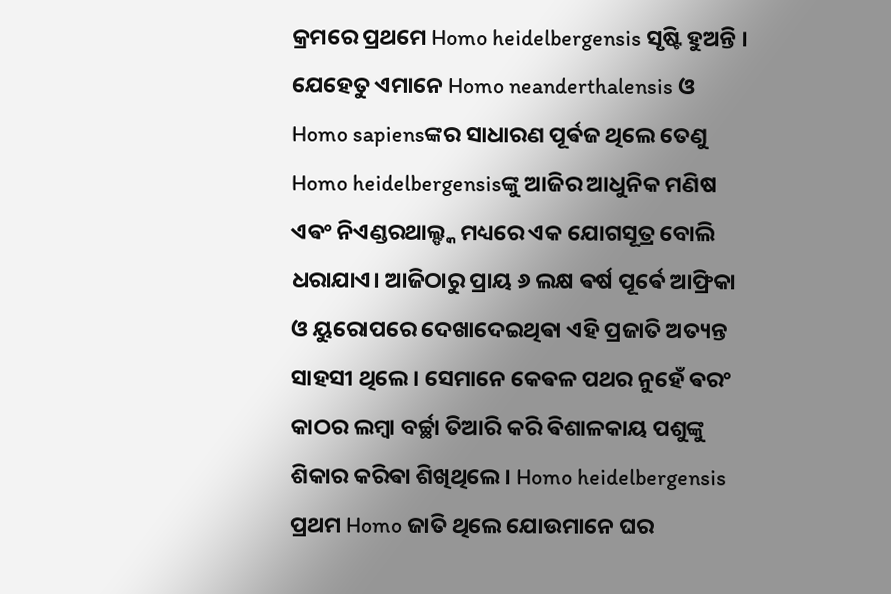କ୍ରମରେ ପ୍ରଥମେ Homo heidelbergensis ସୃଷ୍ଟି ହୁଅନ୍ତି । ଯେହେତୁ ଏମାନେ Homo neanderthalensis ଓ Homo sapiensଙ୍କର ସାଧାରଣ ପୂର୍ଵଜ ଥିଲେ ତେଣୁ Homo heidelbergensisଙ୍କୁ ଆଜିର ଆଧୁନିକ ମଣିଷ ଏଵଂ ନିଏଣ୍ଡରଥାଲ୍ଙ୍କ ମଧ୍ୟରେ ଏକ ଯୋଗସୂତ୍ର ବୋଲି ଧରାଯାଏ। ଆଜିଠାରୁ ପ୍ରାୟ ୬ ଲକ୍ଷ ଵର୍ଷ ପୂର୍ଵେ ଆଫ୍ରିକା ଓ ୟୁରୋପରେ ଦେଖାଦେଇଥିଵା ଏହି ପ୍ରଜାତି ଅତ୍ୟନ୍ତ ସାହସୀ ଥିଲେ। ସେମାନେ କେଵଳ ପଥର ନୁହେଁ ଵରଂ କାଠର ଲମ୍ଵା ବର୍ଚ୍ଛା ତିଆରି କରି ଵିଶାଳକାୟ ପଶୁଙ୍କୁ ଶିକାର କରିଵା ଶିଖିଥିଲେ। Homo heidelbergensis ପ୍ରଥମ Homo ଜାତି ଥିଲେ ଯୋଉମାନେ ଘର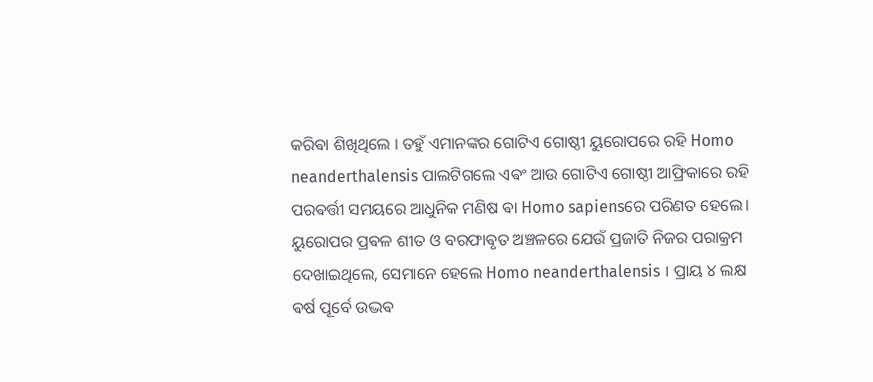କରିଵା ଶିଖିଥିଲେ । ତହୁଁ ଏମାନଙ୍କର ଗୋଟିଏ ଗୋଷ୍ଠୀ ୟୁରୋପରେ ରହି Homo neanderthalensis ପାଲଟିଗଲେ ଏଵଂ ଆଉ ଗୋଟିଏ ଗୋଷ୍ଠୀ ଆଫ୍ରିକାରେ ରହି ପରଵର୍ତ୍ତୀ ସମୟରେ ଆଧୁନିକ ମଣିଷ ଵା Homo sapiensରେ ପରିଣତ ହେଲେ।
ୟୁରୋପର ପ୍ରଵଳ ଶୀତ ଓ ବରଫାଵୃତ ଅଞ୍ଚଳରେ ଯେଉଁ ପ୍ରଜାତି ନିଜର ପରାକ୍ରମ ଦେଖାଇଥିଲେ, ସେମାନେ ହେଲେ Homo neanderthalensis । ପ୍ରାୟ ୪ ଲକ୍ଷ ଵର୍ଷ ପୂର୍ବେ ଉଦ୍ଭଵ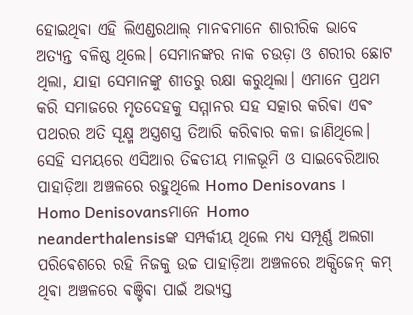ହୋଇଥିଵା ଏହି ଲିଏଣ୍ଡରଥାଲ୍ ମାନଵମାନେ ଶାରୀରିକ ଭାବେ ଅତ୍ୟନ୍ତ ବଳିଷ୍ଠ ଥିଲେ। ସେମାନଙ୍କର ନାକ ଚଉଡ଼ା ଓ ଶରୀର ଛୋଟ ଥିଲା, ଯାହା ସେମାନଙ୍କୁ ଶୀତରୁ ରକ୍ଷା କରୁଥିଲା। ଏମାନେ ପ୍ରଥମ କରି ସମାଜରେ ମୃତଦେହକୁ ସମ୍ମାନର ସହ ସତ୍କାର କରିଵା ଏଵଂ ପଥରର ଅତି ସୂକ୍ଷ୍ମ ଅସ୍ତ୍ରଶସ୍ତ୍ର ତିଆରି କରିଵାର କଳା ଜାଣିଥିଲେ। ସେହି ସମୟରେ ଏସିଆର ତିବ୍ବତୀୟ ମାଳଭୂମି ଓ ସାଇବେରିଆର ପାହାଡ଼ିଆ ଅଞ୍ଚଳରେ ରହୁଥିଲେ Homo Denisovans । Homo Denisovansମାନେ Homo neanderthalensisଙ୍କ ସମ୍ପର୍କୀୟ ଥିଲେ ମଧ୍ୟ ସମ୍ପୂର୍ଣ୍ଣ ଅଲଗା ପରିଵେଶରେ ରହି ନିଜକୁ ଉଚ୍ଚ ପାହାଡ଼ିଆ ଅଞ୍ଚଳରେ ଅକ୍ସିଜେନ୍ କମ୍ ଥିଵା ଅଞ୍ଚଳରେ ଵଞ୍ଚିଵା ପାଇଁ ଅଭ୍ୟସ୍ତ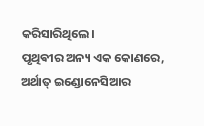କରିସାରିଥିଲେ।
ପୃଥିଵୀର ଅନ୍ୟ ଏକ କୋଣରେ, ଅର୍ଥାତ୍ ଇଣ୍ଡୋନେସିଆର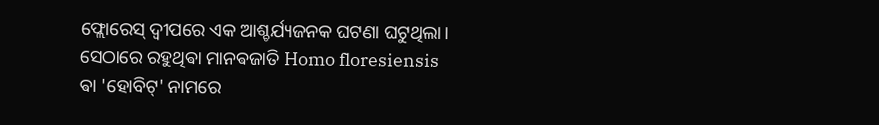ଫ୍ଲୋରେସ୍ ଦ୍ଵୀପରେ ଏକ ଆଶ୍ଚର୍ଯ୍ୟଜନକ ଘଟଣା ଘଟୁଥିଲା। ସେଠାରେ ରହୁଥିଵା ମାନଵଜାତି Homo floresiensis ଵା 'ହୋବିଟ୍' ନାମରେ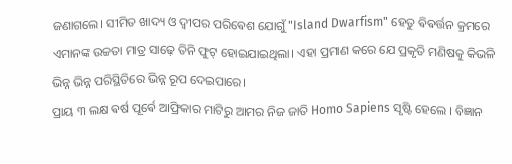ଜଣାଗଲେ। ସୀମିତ ଖାଦ୍ୟ ଓ ଦ୍ଵୀପର ପରିଵେଶ ଯୋଗୁଁ "Island Dwarfism" ହେତୁ ଵିଵର୍ତ୍ତନ କ୍ରମରେ ଏମାନଙ୍କ ଉଚ୍ଚତା ମାତ୍ର ସାଢ଼େ ତିନି ଫୁଟ୍ ହୋଇଯାଇଥିଲା। ଏହା ପ୍ରମାଣ କରେ ଯେ ପ୍ରକୃତି ମଣିଷକୁ କିଭଳି ଭିନ୍ନ ଭିନ୍ନ ପରିସ୍ଥିତିରେ ଭିନ୍ନ ରୂପ ଦେଇପାରେ।
ପ୍ରାୟ ୩ ଲକ୍ଷ ଵର୍ଷ ପୂର୍ଵେ ଆଫ୍ରିକାର ମାଟିରୁ ଆମର ନିଜ ଜାତି Homo Sapiens ସୃଷ୍ଟି ହେଲେ । ବିଜ୍ଞାନ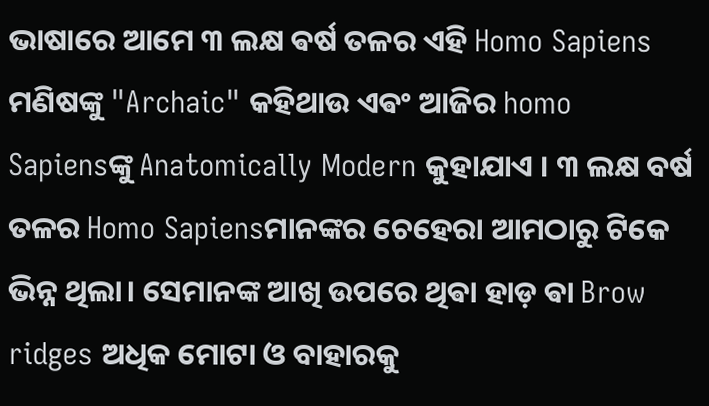ଭାଷାରେ ଆମେ ୩ ଲକ୍ଷ ଵର୍ଷ ତଳର ଏହି Homo Sapiens ମଣିଷଙ୍କୁ "Archaic" କହିଥାଉ ଏଵଂ ଆଜିର homo Sapiensଙ୍କୁ Anatomically Modern କୁହାଯାଏ । ୩ ଲକ୍ଷ ବର୍ଷ ତଳର Homo Sapiensମାନଙ୍କର ଚେହେରା ଆମଠାରୁ ଟିକେ ଭିନ୍ନ ଥିଲା। ସେମାନଙ୍କ ଆଖି ଉପରେ ଥିଵା ହାଡ଼ ଵା Brow ridges ଅଧିକ ମୋଟା ଓ ବାହାରକୁ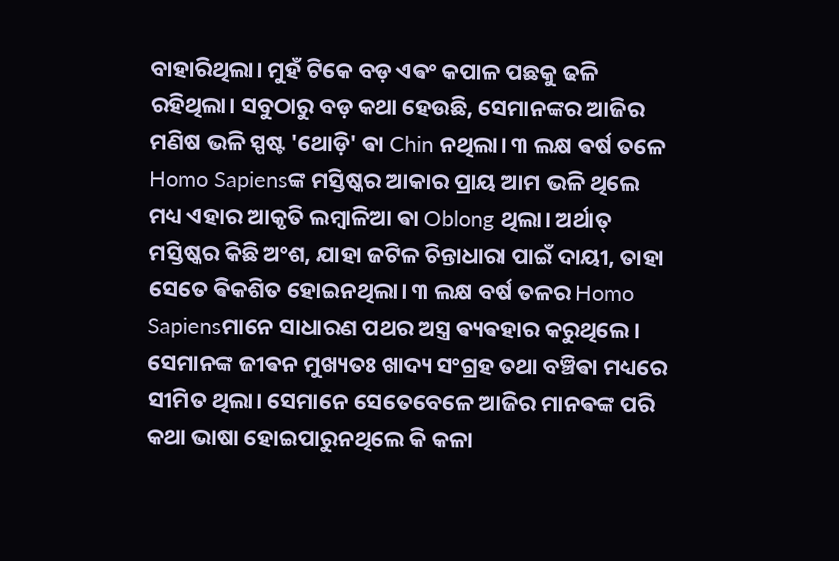ବାହାରିଥିଲା। ମୁହଁ ଟିକେ ବଡ଼ ଏଵଂ କପାଳ ପଛକୁ ଢଳି ରହିଥିଲା। ସବୁଠାରୁ ବଡ଼ କଥା ହେଉଛି, ସେମାନଙ୍କର ଆଜିର ମଣିଷ ଭଳି ସ୍ପଷ୍ଟ 'ଥୋଡ଼ି' ଵା Chin ନଥିଲା। ୩ ଲକ୍ଷ ଵର୍ଷ ତଳେ Homo Sapiensଙ୍କ ମସ୍ତିଷ୍କର ଆକାର ପ୍ରାୟ ଆମ ଭଳି ଥିଲେ ମଧ୍ୟ ଏହାର ଆକୃତି ଲମ୍ବାଳିଆ ଵା Oblong ଥିଲା। ଅର୍ଥାତ୍ ମସ୍ତିଷ୍କର କିଛି ଅଂଶ, ଯାହା ଜଟିଳ ଚିନ୍ତାଧାରା ପାଇଁ ଦାୟୀ, ତାହା ସେତେ ଵିକଶିତ ହୋଇନଥିଲା। ୩ ଲକ୍ଷ ବର୍ଷ ତଳର Homo Sapiensମାନେ ସାଧାରଣ ପଥର ଅସ୍ତ୍ର ଵ୍ୟଵହାର କରୁଥିଲେ। ସେମାନଙ୍କ ଜୀଵନ ମୁଖ୍ୟତଃ ଖାଦ୍ୟ ସଂଗ୍ରହ ତଥା ବଞ୍ଚିଵା ମଧ୍ୟରେ ସୀମିତ ଥିଲା। ସେମାନେ ସେତେବେଳେ ଆଜିର ମାନଵଙ୍କ ପରି କଥା ଭାଷା ହୋଇପାରୁନଥିଲେ କି କଳା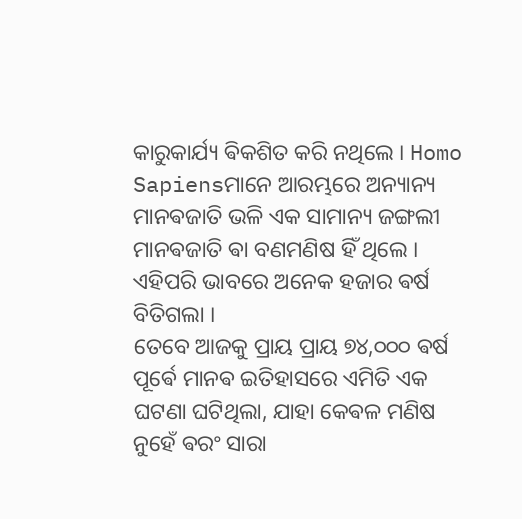କାରୁକାର୍ଯ୍ୟ ଵିକଶିତ କରି ନଥିଲେ । Homo Sapiensମାନେ ଆରମ୍ଭରେ ଅନ୍ୟାନ୍ୟ ମାନଵଜାତି ଭଳି ଏକ ସାମାନ୍ୟ ଜଙ୍ଗଲୀ ମାନଵଜାତି ଵା ବଣମଣିଷ ହିଁ ଥିଲେ । ଏହିପରି ଭାବରେ ଅନେକ ହଜାର ଵର୍ଷ ବିତିଗଲା ।
ତେବେ ଆଜକୁ ପ୍ରାୟ ପ୍ରାୟ ୭୪,୦୦୦ ଵର୍ଷ ପୂର୍ଵେ ମାନଵ ଇତିହାସରେ ଏମିତି ଏକ ଘଟଣା ଘଟିଥିଲା, ଯାହା କେଵଳ ମଣିଷ ନୁହେଁ ଵରଂ ସାରା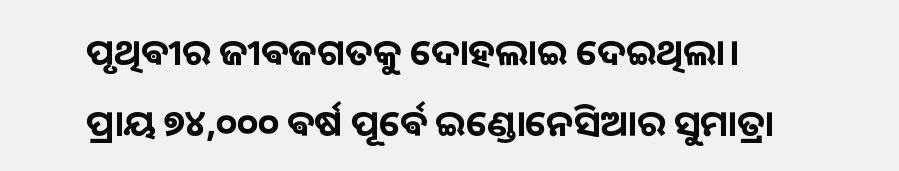ପୃଥିଵୀର ଜୀଵଜଗତକୁ ଦୋହଲାଇ ଦେଇଥିଲା।
ପ୍ରାୟ ୭୪,୦୦୦ ଵର୍ଷ ପୂର୍ଵେ ଇଣ୍ଡୋନେସିଆର ସୁମାତ୍ରା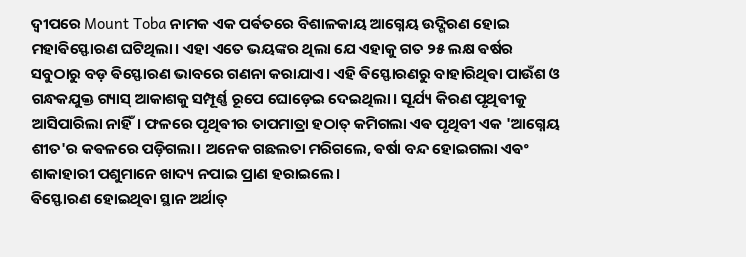ଦ୍ଵୀପରେ Mount Toba ନାମକ ଏକ ପର୍ଵତରେ ବିଶାଳକାୟ ଆଗ୍ନେୟ ଉଦ୍ଗିରଣ ହୋଇ ମହାଵିସ୍ଫୋରଣ ଘଟିଥିଲା। ଏହା ଏତେ ଭୟଙ୍କର ଥିଲା ଯେ ଏହାକୁ ଗତ ୨୫ ଲକ୍ଷ ଵର୍ଷର ସବୁଠାରୁ ବଡ଼ ଵିସ୍ଫୋରଣ ଭାବରେ ଗଣନା କରାଯାଏ। ଏହି ଵିସ୍ଫୋରଣରୁ ବାହାରିଥିଵା ପାଉଁଶ ଓ ଗନ୍ଧକଯୁକ୍ତ ଗ୍ୟାସ୍ ଆକାଶକୁ ସମ୍ପୂର୍ଣ୍ଣ ରୂପେ ଘୋଡ଼େଇ ଦେଇଥିଲା। ସୂର୍ଯ୍ୟ କିରଣ ପୃଥିଵୀକୁ ଆସିପାରିଲା ନାହିଁ। ଫଳରେ ପୃଥିଵୀର ତାପମାତ୍ରା ହଠାତ୍ କମିଗଲା ଏଵ ପୃଥିବୀ ଏକ 'ଆଗ୍ନେୟ ଶୀତ'ର କଵଳରେ ପଡ଼ିଗଲା। ଅନେକ ଗଛଲତା ମରିଗଲେ, ଵର୍ଷା ବନ୍ଦ ହୋଇଗଲା ଏଵଂ ଶାକାହାରୀ ପଶୁମାନେ ଖାଦ୍ୟ ନପାଇ ପ୍ରାଣ ହରାଇଲେ।
ଵିସ୍ଫୋରଣ ହୋଇଥିଵା ସ୍ଥାନ ଅର୍ଥାତ୍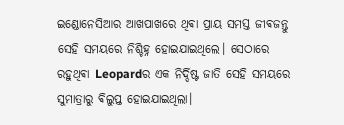ଇଣ୍ଡୋନେସିଆର ଆଖପାଖରେ ଥିଵା ପ୍ରାୟ ସମସ୍ତ ଜୀଵଜନ୍ତୁ ସେହି ସମୟରେ ନିଶ୍ଚିହ୍ନ ହୋଇଯାଇଥିଲେ। ସେଠାରେ ରହୁଥିଵା Leopardର ଏକ ନିର୍ଦ୍ଦିଷ୍ଟ ଜାତି ସେହି ସମୟରେ ସୁମାତ୍ରାରୁ ଵିଲୁପ୍ତ ହୋଇଯାଇଥିଲା।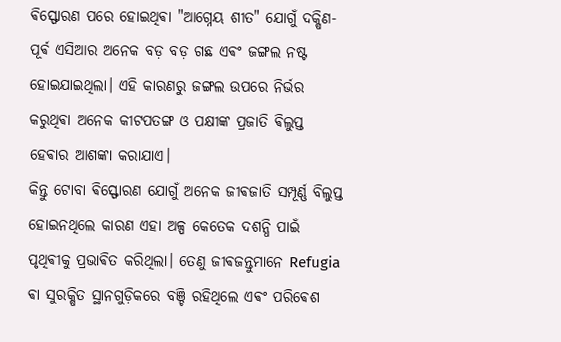ଵିସ୍ଫୋରଣ ପରେ ହୋଇଥିଵା "ଆଗ୍ନେୟ ଶୀତ" ଯୋଗୁଁ ଦକ୍ଷିଣ-ପୂର୍ଵ ଏସିଆର ଅନେକ ବଡ଼ ବଡ଼ ଗଛ ଏଵଂ ଜଙ୍ଗଲ ନଷ୍ଟ ହୋଇଯାଇଥିଲା। ଏହି କାରଣରୁ ଜଙ୍ଗଲ ଉପରେ ନିର୍ଭର କରୁଥିଵା ଅନେକ କୀଟପତଙ୍ଗ ଓ ପକ୍ଷୀଙ୍କ ପ୍ରଜାତି ଵିଲୁପ୍ତ ହେଵାର ଆଶଙ୍କା କରାଯାଏ।
କିନ୍ତୁ ଟୋବା ଵିସ୍ଫୋରଣ ଯୋଗୁଁ ଅନେକ ଜୀଵଜାତି ସମ୍ପୂର୍ଣ୍ଣ ବିଲୁପ୍ତ ହୋଇନଥିଲେ କାରଣ ଏହା ଅଳ୍ପ କେତେକ ଦଶନ୍ଧି ପାଇଁ ପୃଥିଵୀକୁ ପ୍ରଭାଵିତ କରିଥିଲା। ତେଣୁ ଜୀଵଜନ୍ତୁମାନେ Refugia ଵା ସୁରକ୍ଷିତ ସ୍ଥାନଗୁଡ଼ିକରେ ବଞ୍ଚି ରହିଥିଲେ ଏଵଂ ପରିଵେଶ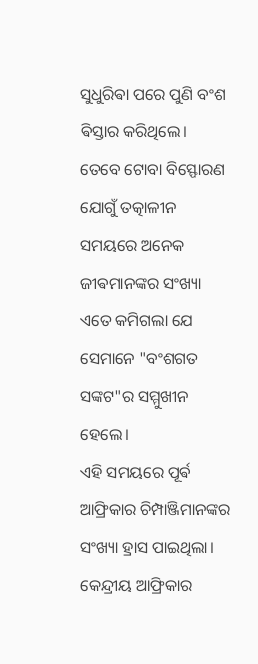ସୁଧୁରିଵା ପରେ ପୁଣି ବଂଶ ଵିସ୍ତାର କରିଥିଲେ।
ତେବେ ଟୋବା ବିସ୍ଫୋରଣ ଯୋଗୁଁ ତତ୍କାଳୀନ ସମୟରେ ଅନେକ ଜୀଵମାନଙ୍କର ସଂଖ୍ୟା ଏତେ କମିଗଲା ଯେ ସେମାନେ "ବଂଶଗତ ସଙ୍କଟ"ର ସମ୍ମୁଖୀନ ହେଲେ।
ଏହି ସମୟରେ ପୂର୍ଵ ଆଫ୍ରିକାର ଚିମ୍ପାଞ୍ଜିମାନଙ୍କର ସଂଖ୍ୟା ହ୍ରାସ ପାଇଥିଲା। କେନ୍ଦ୍ରୀୟ ଆଫ୍ରିକାର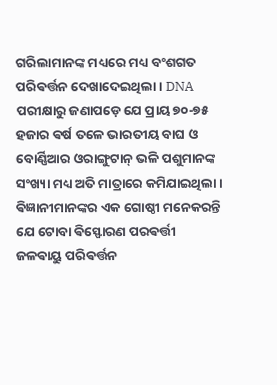ଗରିଲାମାନଙ୍କ ମଧ୍ୟରେ ମଧ୍ୟ ବଂଶଗତ ପରିଵର୍ତ୍ତନ ଦେଖାଦେଇଥିଲା। DNA ପରୀକ୍ଷାରୁ ଜଣାପଡ଼େ ଯେ ପ୍ରାୟ ୭୦-୭୫ ହଜାର ଵର୍ଷ ତଳେ ଭାରତୀୟ ବାଘ ଓ ବୋର୍ଣ୍ଣିଆର ଓରାଙ୍ଗୁଟାନ୍ ଭଳି ପଶୁମାନଙ୍କ ସଂଖ୍ୟା ମଧ୍ୟ ଅତି ମାତ୍ରାରେ କମିଯାଇଥିଲା।
ଵିଜ୍ଞାନୀମାନଙ୍କର ଏକ ଗୋଷ୍ଠୀ ମନେକରନ୍ତି ଯେ ଟୋବା ଵିସ୍ଫୋରଣ ପରଵର୍ତ୍ତୀ ଜଳଵାୟୁ ପରିଵର୍ତ୍ତନ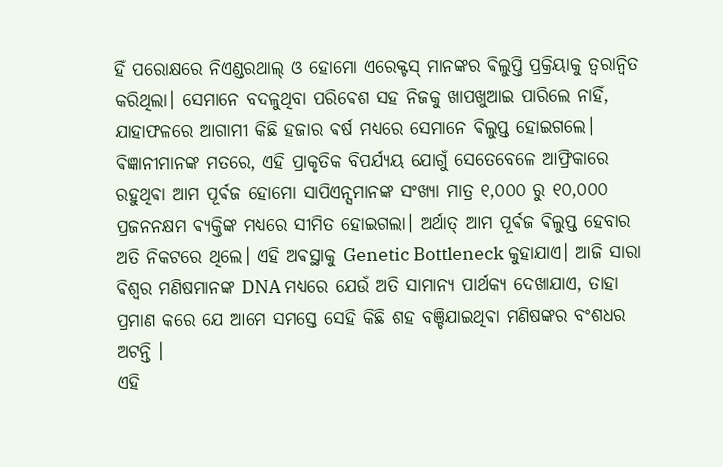ହିଁ ପରୋକ୍ଷରେ ନିଏଣ୍ଡରଥାଲ୍ ଓ ହୋମୋ ଏରେକ୍ଟସ୍ ମାନଙ୍କର ଵିଲୁପ୍ତି ପ୍ରକ୍ରିୟାକୁ ତ୍ୱରାନ୍ୱିତ କରିଥିଲା। ସେମାନେ ବଦଳୁଥିବା ପରିଵେଶ ସହ ନିଜକୁ ଖାପଖୁଆଇ ପାରିଲେ ନାହିଁ, ଯାହାଫଳରେ ଆଗାମୀ କିଛି ହଜାର ଵର୍ଷ ମଧ୍ୟରେ ସେମାନେ ଵିଲୁପ୍ତ ହୋଇଗଲେ।
ଵିଜ୍ଞାନୀମାନଙ୍କ ମତରେ, ଏହି ପ୍ରାକୃତିକ ବିପର୍ଯ୍ୟୟ ଯୋଗୁଁ ସେତେବେଳେ ଆଫ୍ରିକାରେ ରହୁଥିଵା ଆମ ପୂର୍ଵଜ ହୋମୋ ସାପିଏନ୍ସମାନଙ୍କ ସଂଖ୍ୟା ମାତ୍ର ୧,୦୦୦ ରୁ ୧୦,୦୦୦ ପ୍ରଜନନକ୍ଷମ ଵ୍ୟକ୍ତିଙ୍କ ମଧ୍ୟରେ ସୀମିତ ହୋଇଗଲା। ଅର୍ଥାତ୍ ଆମ ପୂର୍ଵଜ ଵିଲୁପ୍ତ ହେବାର ଅତି ନିକଟରେ ଥିଲେ। ଏହି ଅଵସ୍ଥାକୁ Genetic Bottleneck କୁହାଯାଏ। ଆଜି ସାରା ଵିଶ୍ୱର ମଣିଷମାନଙ୍କ DNA ମଧ୍ୟରେ ଯେଉଁ ଅତି ସାମାନ୍ୟ ପାର୍ଥକ୍ୟ ଦେଖାଯାଏ, ତାହା ପ୍ରମାଣ କରେ ଯେ ଆମେ ସମସ୍ତେ ସେହି କିଛି ଶହ ବଞ୍ଚିଯାଇଥିଵା ମଣିଷଙ୍କର ବଂଶଧର ଅଟନ୍ତି ।
ଏହି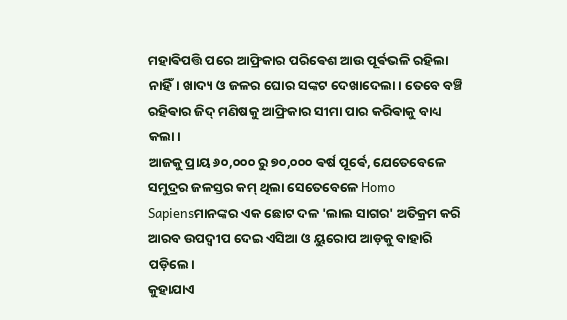ମହାଵିପତ୍ତି ପରେ ଆଫ୍ରିକାର ପରିଵେଶ ଆଉ ପୂର୍ଵଭଳି ରହିଲା ନାହିଁ। ଖାଦ୍ୟ ଓ ଜଳର ଘୋର ସଙ୍କଟ ଦେଖାଦେଲା। ତେବେ ବଞ୍ଚି ରହିଵାର ଜିଦ୍ ମଣିଷକୁ ଆଫ୍ରିକାର ସୀମା ପାର କରିଵାକୁ ବାଧ୍ୟ କଲା।
ଆଜକୁ ପ୍ରାୟ ୬୦,୦୦୦ ରୁ ୭୦,୦୦୦ ଵର୍ଷ ପୂର୍ଵେ, ଯେତେବେଳେ ସମୁଦ୍ରର ଜଳସ୍ତର କମ୍ ଥିଲା ସେତେବେଳେ Homo Sapiensମାନଙ୍କର ଏକ ଛୋଟ ଦଳ 'ଲାଲ ସାଗର' ଅତିକ୍ରମ କରି ଆରବ ଉପଦ୍ଵୀପ ଦେଇ ଏସିଆ ଓ ୟୁରୋପ ଆଡ଼କୁ ବାହାରି ପଡ଼ିଲେ।
କୁହାଯାଏ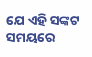ଯେ ଏହି ସଙ୍କଟ ସମୟରେ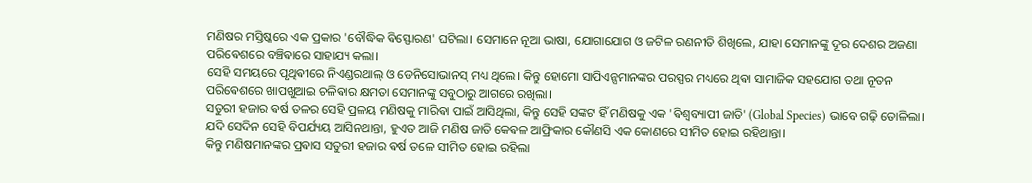ମଣିଷର ମସ୍ତିଷ୍କରେ ଏକ ପ୍ରକାର 'ବୌଦ୍ଧିକ ଵିସ୍ଫୋରଣ' ଘଟିଲା। ସେମାନେ ନୂଆ ଭାଷା, ଯୋଗାଯୋଗ ଓ ଜଟିଳ ରଣନୀତି ଶିଖିଲେ, ଯାହା ସେମାନଙ୍କୁ ଦୂର ଦେଶର ଅଜଣା ପରିଵେଶରେ ବଞ୍ଚିଵାରେ ସାହାଯ୍ୟ କଲା।
ସେହି ସମୟରେ ପୃଥିଵୀରେ ନିଏଣ୍ଡରଥାଲ୍ ଓ ଡେନିସୋଭାନସ୍ ମଧ୍ୟ ଥିଲେ। କିନ୍ତୁ ହୋମୋ ସାପିଏନ୍ସମାନଙ୍କର ପରସ୍ପର ମଧ୍ୟରେ ଥିଵା ସାମାଜିକ ସହଯୋଗ ତଥା ନୂତନ ପରିଵେଶରେ ଖାପଖୁଆଇ ଚଳିଵାର କ୍ଷମତା ସେମାନଙ୍କୁ ସବୁଠାରୁ ଆଗରେ ରଖିଲା।
ସତୁରୀ ହଜାର ଵର୍ଷ ତଳର ସେହି ପ୍ରଳୟ ମଣିଷକୁ ମାରିଵା ପାଇଁ ଆସିଥିଲା, କିନ୍ତୁ ସେହି ସଙ୍କଟ ହିଁ ମଣିଷକୁ ଏକ 'ଵିଶ୍ୱବ୍ୟାପୀ ଜାତି' (Global Species) ଭାବେ ଗଢ଼ି ତୋଳିଲା। ଯଦି ସେଦିନ ସେହି ବିପର୍ଯ୍ୟୟ ଆସିନଥାନ୍ତା, ହୁଏତ ଆଜି ମଣିଷ ଜାତି କେଵଳ ଆଫ୍ରିକାର କୌଣସି ଏକ କୋଣରେ ସୀମିତ ହୋଇ ରହିଥାନ୍ତା।
କିନ୍ତୁ ମଣିଷମାନଙ୍କର ପ୍ରଵାସ ସତୁରୀ ହଜାର ଵର୍ଷ ତଳେ ସୀମିତ ହୋଇ ରହିଲା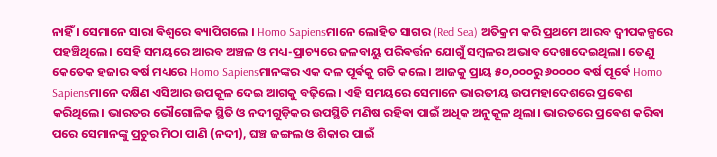ନାହିଁ । ସେମାନେ ସାରା ଵିଶ୍ଵରେ ଵ୍ୟାପିଗଲେ । Homo Sapiensମାନେ ଲୋହିତ ସାଗର (Red Sea) ଅତିକ୍ରମ କରି ପ୍ରଥମେ ଆରବ ଦ୍ୱୀପକଳ୍ପରେ ପହଞ୍ଚିଥିଲେ। ସେହି ସମୟରେ ଆରବ ଅଞ୍ଚଳ ଓ ମଧ୍ୟ-ପ୍ରାଚ୍ୟରେ ଜଳବାୟୁ ପରିଵର୍ତ୍ତନ ଯୋଗୁଁ ସମ୍ବଳର ଅଭାବ ଦେଖାଦେଇଥିଲା। ତେଣୁ କେତେକ ହଜାର ଵର୍ଷ ମଧ୍ୟରେ Homo Sapiensମାନଙ୍କର ଏକ ଦଳ ପୂର୍ଵକୁ ଗତି କଲେ । ଆଜକୁ ପ୍ରାୟ ୫୦,୦୦୦ରୁ ୬୦୦୦୦ ଵର୍ଷ ପୂର୍ଵେ Homo Sapiensମାନେ ଦକ୍ଷିଣ ଏସିଆର ଉପକୂଳ ଦେଇ ଆଗକୁ ବଢ଼ିଲେ। ଏହି ସମୟରେ ସେମାନେ ଭାରତୀୟ ଉପମହାଦେଶରେ ପ୍ରଵେଶ କରିଥିଲେ। ଭାରତର ଭୌଗୋଳିକ ସ୍ଥିତି ଓ ନଦୀଗୁଡ଼ିକର ଉପସ୍ଥିତି ମଣିଷ ରହିଵା ପାଇଁ ଅଧିକ ଅନୁକୂଳ ଥିଲା। ଭାରତରେ ପ୍ରଵେଶ କରିଵା ପରେ ସେମାନଙ୍କୁ ପ୍ରଚୁର ମିଠା ପାଣି (ନଦୀ), ଘଞ୍ଚ ଜଙ୍ଗଲ ଓ ଶିକାର ପାଇଁ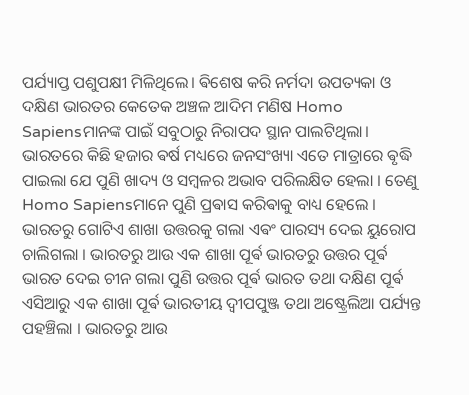ପର୍ଯ୍ୟାପ୍ତ ପଶୁପକ୍ଷୀ ମିଳିଥିଲେ। ଵିଶେଷ କରି ନର୍ମଦା ଉପତ୍ୟକା ଓ ଦକ୍ଷିଣ ଭାରତର କେତେକ ଅଞ୍ଚଳ ଆଦିମ ମଣିଷ Homo Sapiensମାନଙ୍କ ପାଇଁ ସବୁଠାରୁ ନିରାପଦ ସ୍ଥାନ ପାଲଟିଥିଲା। ଭାରତରେ କିଛି ହଜାର ଵର୍ଷ ମଧ୍ୟରେ ଜନସଂଖ୍ୟା ଏତେ ମାତ୍ରାରେ ଵୃଦ୍ଧି ପାଇଲା ଯେ ପୁଣି ଖାଦ୍ୟ ଓ ସମ୍ବଳର ଅଭାବ ପରିଲକ୍ଷିତ ହେଲା । ତେଣୁ Homo Sapiensମାନେ ପୁଣି ପ୍ରଵାସ କରିଵାକୁ ବାଧ୍ୟ ହେଲେ । ଭାରତରୁ ଗୋଟିଏ ଶାଖା ଉତ୍ତରକୁ ଗଲା ଏଵଂ ପାରସ୍ୟ ଦେଇ ୟୁରୋପ ଚାଲିଗଲା । ଭାରତରୁ ଆଉ ଏକ ଶାଖା ପୂର୍ଵ ଭାରତରୁ ଉତ୍ତର ପୂର୍ଵ ଭାରତ ଦେଇ ଚୀନ ଗଲା ପୁଣି ଉତ୍ତର ପୂର୍ଵ ଭାରତ ତଥା ଦକ୍ଷିଣ ପୂର୍ଵ ଏସିଆରୁ ଏକ ଶାଖା ପୂର୍ଵ ଭାରତୀୟ ଦ୍ଵୀପପୁଞ୍ଜ ତଥା ଅଷ୍ଟ୍ରେଲିଆ ପର୍ଯ୍ୟନ୍ତ ପହଞ୍ଚିଲା । ଭାରତରୁ ଆଉ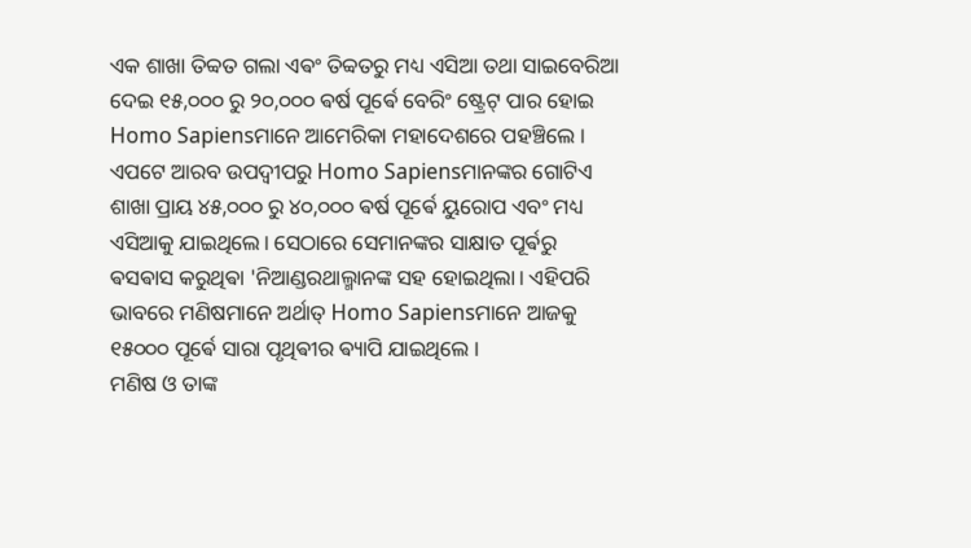ଏକ ଶାଖା ତିବ୍ବତ ଗଲା ଏଵଂ ତିବ୍ବତରୁ ମଧ୍ୟ ଏସିଆ ତଥା ସାଇବେରିଆ ଦେଇ ୧୫,୦୦୦ ରୁ ୨୦,୦୦୦ ଵର୍ଷ ପୂର୍ଵେ ବେରିଂ ଷ୍ଟ୍ରେଟ୍ ପାର ହୋଇ Homo Sapiensମାନେ ଆମେରିକା ମହାଦେଶରେ ପହଞ୍ଚିଲେ ।
ଏପଟେ ଆରବ ଉପଦ୍ୱୀପରୁ Homo Sapiensମାନଙ୍କର ଗୋଟିଏ ଶାଖା ପ୍ରାୟ ୪୫,୦୦୦ ରୁ ୪୦,୦୦୦ ଵର୍ଷ ପୂର୍ଵେ ୟୁରୋପ ଏବଂ ମଧ୍ୟ ଏସିଆକୁ ଯାଇଥିଲେ। ସେଠାରେ ସେମାନଙ୍କର ସାକ୍ଷାତ ପୂର୍ଵରୁ ଵସଵାସ କରୁଥିଵା 'ନିଆଣ୍ଡରଥାଲ୍ମାନଙ୍କ ସହ ହୋଇଥିଲା। ଏହିପରି ଭାବରେ ମଣିଷମାନେ ଅର୍ଥାତ୍ Homo Sapiensମାନେ ଆଜକୁ ୧୫୦୦୦ ପୂର୍ଵେ ସାରା ପୃଥିଵୀର ଵ୍ୟାପି ଯାଇଥିଲେ ।
ମଣିଷ ଓ ତାଙ୍କ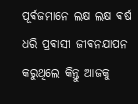ପୂର୍ଵଜମାନେ ଲକ୍ଷ ଲକ୍ଷ ଵର୍ଷ ଧରି ପ୍ରଵାସୀ ଜୀଵନଯାପନ କରୁଥିଲେ କିନ୍ତୁ ଆଜକୁ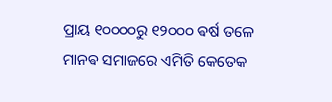ପ୍ରାୟ ୧୦୦୦୦ରୁ ୧୨୦୦୦ ଵର୍ଷ ତଳେ ମାନଵ ସମାଜରେ ଏମିତି କେତେକ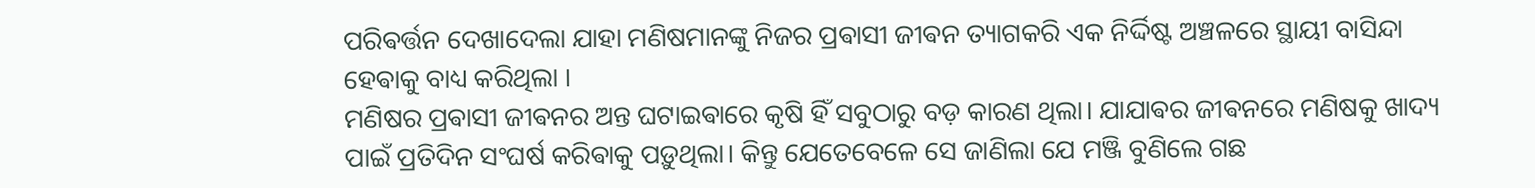ପରିଵର୍ତ୍ତନ ଦେଖାଦେଲା ଯାହା ମଣିଷମାନଙ୍କୁ ନିଜର ପ୍ରଵାସୀ ଜୀଵନ ତ୍ୟାଗକରି ଏକ ନିର୍ଦ୍ଦିଷ୍ଟ ଅଞ୍ଚଳରେ ସ୍ଥାୟୀ ବାସିନ୍ଦା ହେଵାକୁ ବାଧ୍ୟ କରିଥିଲା ।
ମଣିଷର ପ୍ରଵାସୀ ଜୀଵନର ଅନ୍ତ ଘଟାଇଵାରେ କୃଷି ହିଁ ସବୁଠାରୁ ବଡ଼ କାରଣ ଥିଲା। ଯାଯାଵର ଜୀଵନରେ ମଣିଷକୁ ଖାଦ୍ୟ ପାଇଁ ପ୍ରତିଦିନ ସଂଘର୍ଷ କରିଵାକୁ ପଡ଼ୁଥିଲା। କିନ୍ତୁ ଯେତେବେଳେ ସେ ଜାଣିଲା ଯେ ମଞ୍ଜି ବୁଣିଲେ ଗଛ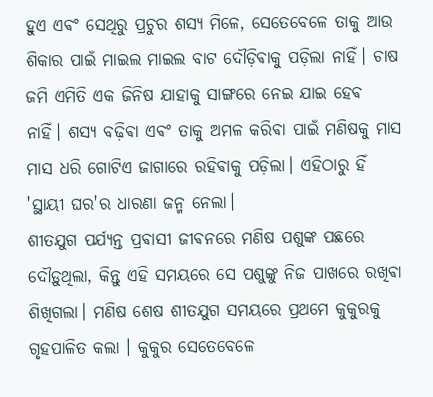ହୁଏ ଏଵଂ ସେଥିରୁ ପ୍ରଚୁର ଶସ୍ୟ ମିଳେ, ସେତେବେଳେ ତାକୁ ଆଉ ଶିକାର ପାଇଁ ମାଇଲ ମାଇଲ ବାଟ ଦୌଡ଼ିଵାକୁ ପଡ଼ିଲା ନାହିଁ। ଚାଷ ଜମି ଏମିତି ଏକ ଜିନିଷ ଯାହାକୁ ସାଙ୍ଗରେ ନେଇ ଯାଇ ହେଵ ନାହିଁ। ଶସ୍ୟ ବଢ଼ିଵା ଏଵଂ ତାକୁ ଅମଳ କରିଵା ପାଇଁ ମଣିଷକୁ ମାସ ମାସ ଧରି ଗୋଟିଏ ଜାଗାରେ ରହିଵାକୁ ପଡ଼ିଲା। ଏହିଠାରୁ ହିଁ 'ସ୍ଥାୟୀ ଘର'ର ଧାରଣା ଜନ୍ମ ନେଲା।
ଶୀତଯୁଗ ପର୍ଯ୍ୟନ୍ତ ପ୍ରଵାସୀ ଜୀଵନରେ ମଣିଷ ପଶୁଙ୍କ ପଛରେ ଦୌଡ଼ୁଥିଲା, କିନ୍ତୁ ଏହି ସମୟରେ ସେ ପଶୁଙ୍କୁ ନିଜ ପାଖରେ ରଖିଵା ଶିଖିଗଲା। ମଣିଷ ଶେଷ ଶୀତଯୁଗ ସମୟରେ ପ୍ରଥମେ କୁକୁରକୁ ଗୃହପାଳିତ କଲା । କୁକୁର ସେତେବେଳେ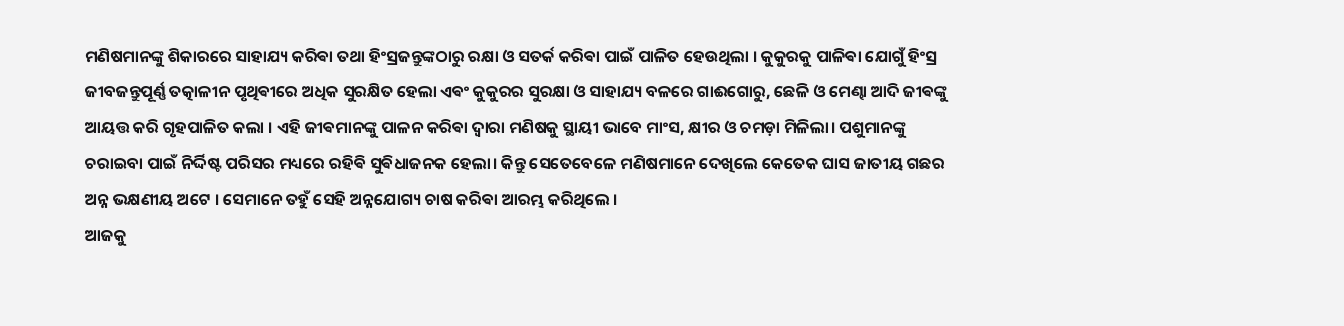ମଣିଷମାନଙ୍କୁ ଶିକାରରେ ସାହାଯ୍ୟ କରିଵା ତଥା ହିଂସ୍ରଜନ୍ତୁଙ୍କଠାରୁ ରକ୍ଷା ଓ ସତର୍କ କରିଵା ପାଇଁ ପାଳିତ ହେଉଥିଲା । କୁକୁରକୁ ପାଳିଵା ଯୋଗୁଁ ହିଂସ୍ର ଜୀବଜନ୍ତୁପୂର୍ଣ୍ଣ ତତ୍କାଳୀନ ପୃଥିଵୀରେ ଅଧିକ ସୁରକ୍ଷିତ ହେଲା ଏଵଂ କୁକୁରର ସୁରକ୍ଷା ଓ ସାହାଯ୍ୟ ବଳରେ ଗାଈଗୋରୁ, ଛେଳି ଓ ମେଣ୍ଢା ଆଦି ଜୀଵଙ୍କୁ ଆୟତ୍ତ କରି ଗୃହପାଳିତ କଲା । ଏହି ଜୀଵମାନଙ୍କୁ ପାଳନ କରିଵା ଦ୍ଵାରା ମଣିଷକୁ ସ୍ଥାୟୀ ଭାବେ ମାଂସ, କ୍ଷୀର ଓ ଚମଡ଼ା ମିଳିଲା। ପଶୁମାନଙ୍କୁ ଚରାଇବା ପାଇଁ ନିର୍ଦ୍ଦିଷ୍ଟ ପରିସର ମଧ୍ୟରେ ରହିଵି ସୁଵିଧାଜନକ ହେଲା। କିନ୍ତୁ ସେତେବେଳେ ମଣିଷମାନେ ଦେଖିଲେ କେତେକ ଘାସ ଜାତୀୟ ଗଛର ଅନ୍ନ ଭକ୍ଷଣୀୟ ଅଟେ । ସେମାନେ ତହୁଁ ସେହି ଅନ୍ନଯୋଗ୍ୟ ଚାଷ କରିଵା ଆରମ୍ଭ କରିଥିଲେ ।
ଆଜକୁ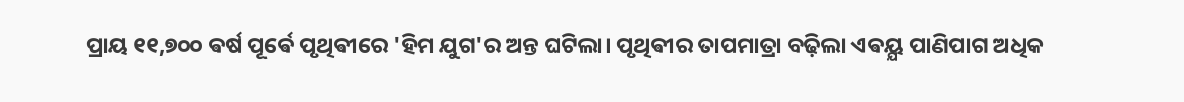ପ୍ରାୟ ୧୧,୭୦୦ ଵର୍ଷ ପୂର୍ଵେ ପୃଥିଵୀରେ 'ହିମ ଯୁଗ'ର ଅନ୍ତ ଘଟିଲା। ପୃଥିଵୀର ତାପମାତ୍ରା ବଢ଼ିଲା ଏଵୟ୍ଯ ପାଣିପାଗ ଅଧିକ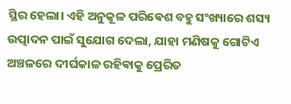ସ୍ଥିର ହେଲା। ଏହି ଅନୁକୂଳ ପରିଵେଶ ବହୁ ସଂଖ୍ୟାରେ ଶସ୍ୟ ଉତ୍ପାଦନ ପାଇଁ ସୁଯୋଗ ଦେଲା, ଯାହା ମଣିଷକୁ ଗୋଟିଏ ଅଞ୍ଚଳରେ ଦୀର୍ଘକାଳ ରହିଵାକୁ ପ୍ରେରିତ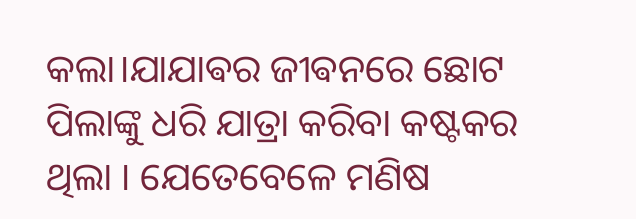କଲା।ଯାଯାଵର ଜୀଵନରେ ଛୋଟ ପିଲାଙ୍କୁ ଧରି ଯାତ୍ରା କରିବା କଷ୍ଟକର ଥିଲା । ଯେତେବେଳେ ମଣିଷ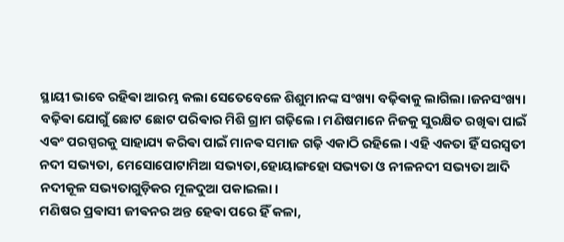ସ୍ଥାୟୀ ଭାବେ ରହିଵା ଆରମ୍ଭ କଲା ସେତେବେଳେ ଶିଶୁମାନଙ୍କ ସଂଖ୍ୟା ବଢ଼ିଵାକୁ ଲାଗିଲା ।ଜନସଂଖ୍ୟା ବଢ଼ିଵା ଯୋଗୁଁ ଛୋଟ ଛୋଟ ପରିଵାର ମିଶି ଗ୍ରାମ ଗଢ଼ିଲେ। ମଣିଷମାନେ ନିଜକୁ ସୁରକ୍ଷିତ ରଖିଵା ପାଇଁ ଏଵଂ ପରସ୍ପରକୁ ସାହାଯ୍ୟ କରିଵା ପାଇଁ ମାନଵ ସମାଜ ଗଢ଼ି ଏକାଠି ରହିଲେ। ଏହି ଏକତା ହିଁ ସରସ୍ୱତୀ ନଦୀ ସଭ୍ୟତା, ମେସୋପୋଟାମିଆ ସଭ୍ୟତା,ହୋୟାଙ୍ଗହୋ ସଭ୍ୟତା ଓ ନୀଳନଦୀ ସଭ୍ୟତା ଆଦି ନଦୀକୂଳ ସଭ୍ୟତାଗୁଡ଼ିକର ମୂଳଦୁଆ ପକାଇଲା।
ମଣିଷର ପ୍ରଵାସୀ ଜୀଵନର ଅନ୍ତ ହେଵା ପରେ ହିଁ କଳା,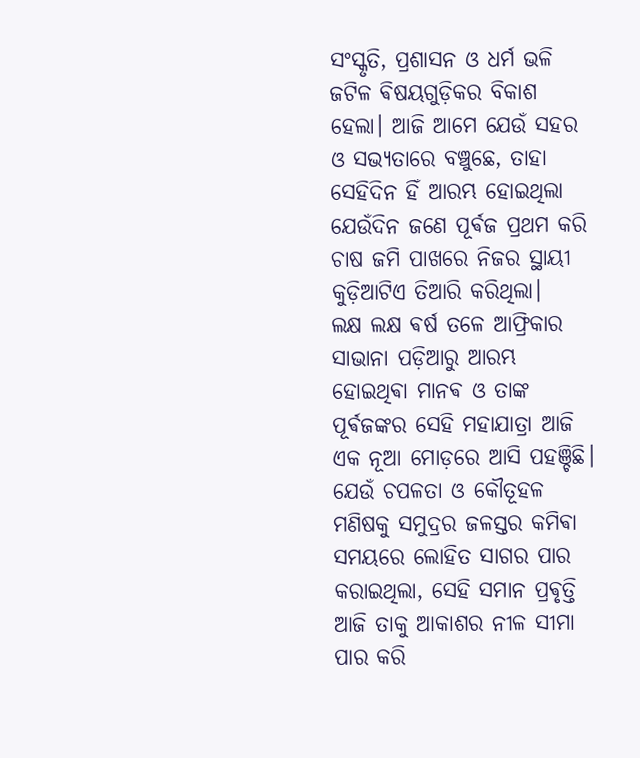ସଂସ୍କୃତି, ପ୍ରଶାସନ ଓ ଧର୍ମ ଭଳି ଜଟିଳ ଵିଷୟଗୁଡ଼ିକର ବିକାଶ ହେଲା। ଆଜି ଆମେ ଯେଉଁ ସହର ଓ ସଭ୍ୟତାରେ ବଞ୍ଚୁଛେ, ତାହା ସେହିଦିନ ହିଁ ଆରମ୍ଭ ହୋଇଥିଲା ଯେଉଁଦିନ ଜଣେ ପୂର୍ଵଜ ପ୍ରଥମ କରି ଚାଷ ଜମି ପାଖରେ ନିଜର ସ୍ଥାୟୀ କୁଡ଼ିଆଟିଏ ତିଆରି କରିଥିଲା।
ଲକ୍ଷ ଲକ୍ଷ ଵର୍ଷ ତଳେ ଆଫ୍ରିକାର ସାଭାନା ପଡ଼ିଆରୁ ଆରମ୍ଭ ହୋଇଥିଵା ମାନଵ ଓ ତାଙ୍କ ପୂର୍ଵଜଙ୍କର ସେହି ମହାଯାତ୍ରା ଆଜି ଏକ ନୂଆ ମୋଡ଼ରେ ଆସି ପହଞ୍ଚିଛି। ଯେଉଁ ଚପଳତା ଓ କୌତୂହଳ ମଣିଷକୁ ସମୁଦ୍ରର ଜଳସ୍ତର କମିଵା ସମୟରେ ଲୋହିତ ସାଗର ପାର କରାଇଥିଲା, ସେହି ସମାନ ପ୍ରଵୃତ୍ତି ଆଜି ତାକୁ ଆକାଶର ନୀଳ ସୀମା ପାର କରି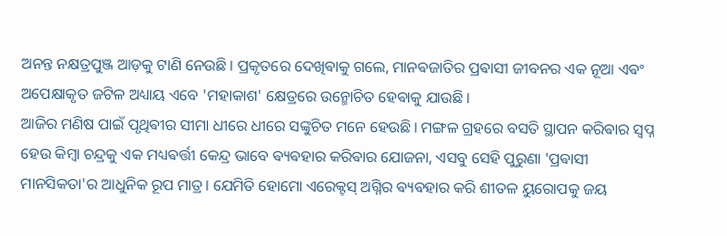ଅନନ୍ତ ନକ୍ଷତ୍ରପୁଞ୍ଜ ଆଡ଼କୁ ଟାଣି ନେଉଛି। ପ୍ରକୃତରେ ଦେଖିଵାକୁ ଗଲେ, ମାନଵଜାତିର ପ୍ରଵାସୀ ଜୀବନର ଏକ ନୂଆ ଏଵଂ ଅପେକ୍ଷାକୃତ ଜଟିଳ ଅଧ୍ୟାୟ ଏବେ 'ମହାକାଶ' କ୍ଷେତ୍ରରେ ଉନ୍ମୋଚିତ ହେଵାକୁ ଯାଉଛି।
ଆଜିର ମଣିଷ ପାଇଁ ପୃଥିଵୀର ସୀମା ଧୀରେ ଧୀରେ ସଙ୍କୁଚିତ ମନେ ହେଉଛି। ମଙ୍ଗଳ ଗ୍ରହରେ ବସତି ସ୍ଥାପନ କରିଵାର ସ୍ୱପ୍ନ ହେଉ କିମ୍ବା ଚନ୍ଦ୍ରକୁ ଏକ ମଧ୍ୟଵର୍ତ୍ତୀ କେନ୍ଦ୍ର ଭାବେ ଵ୍ୟଵହାର କରିଵାର ଯୋଜନା, ଏସବୁ ସେହି ପୁରୁଣା 'ପ୍ରଵାସୀ ମାନସିକତା'ର ଆଧୁନିକ ରୂପ ମାତ୍ର। ଯେମିତି ହୋମୋ ଏରେକ୍ଟସ୍ ଅଗ୍ନିର ଵ୍ୟଵହାର କରି ଶୀତଳ ୟୁରୋପକୁ ଜୟ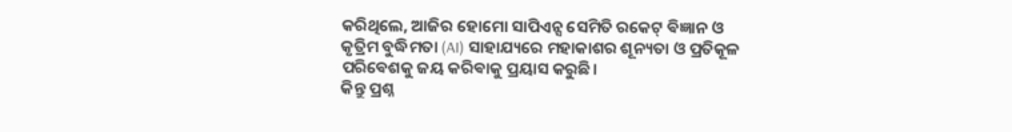କରିଥିଲେ, ଆଜିର ହୋମୋ ସାପିଏନ୍ସ ସେମିତି ରକେଟ୍ ଵିଜ୍ଞାନ ଓ କୃତ୍ରିମ ବୁଦ୍ଧିମତା (AI) ସାହାଯ୍ୟରେ ମହାକାଶର ଶୂନ୍ୟତା ଓ ପ୍ରତିକୂଳ ପରିଵେଶକୁ ଜୟ କରିଵାକୁ ପ୍ରୟାସ କରୁଛି।
କିନ୍ତୁ ପ୍ରଶ୍ନ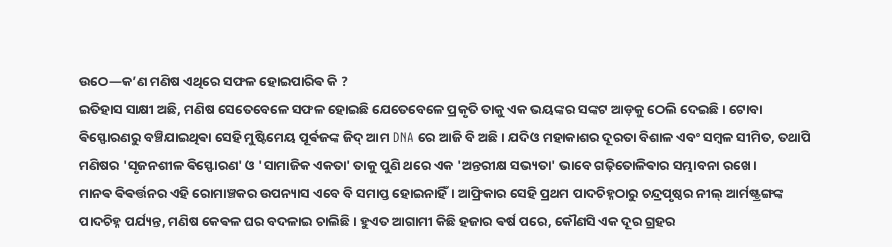ଉଠେ—କ’ଣ ମଣିଷ ଏଥିରେ ସଫଳ ହୋଇପାରିଵ କି ?
ଇତିହାସ ସାକ୍ଷୀ ଅଛି, ମଣିଷ ସେତେବେଳେ ସଫଳ ହୋଇଛି ଯେତେବେଳେ ପ୍ରକୃତି ତାକୁ ଏକ ଭୟଙ୍କର ସଙ୍କଟ ଆଡ଼କୁ ଠେଲି ଦେଇଛି। ଟୋବା ଵିସ୍ଫୋରଣରୁ ବଞ୍ଚିଯାଇଥିଵା ସେହି ମୁଷ୍ଟିମେୟ ପୂର୍ଵଜଙ୍କ ଜିଦ୍ ଆମ DNA ରେ ଆଜି ବି ଅଛି। ଯଦିଓ ମହାକାଶର ଦୂରତା ବିଶାଳ ଏବଂ ସମ୍ବଳ ସୀମିତ, ତଥାପି ମଣିଷର 'ସୃଜନଶୀଳ ଵିସ୍ଫୋରଣ' ଓ 'ସାମାଜିକ ଏକତା' ତାକୁ ପୁଣି ଥରେ ଏକ 'ଅନ୍ତରୀକ୍ଷ ସଭ୍ୟତା' ଭାବେ ଗଢ଼ିତୋଳିଵାର ସମ୍ଭାବନା ରଖେ।
ମାନଵ ଵିଵର୍ତ୍ତନର ଏହି ରୋମାଞ୍ଚକର ଉପନ୍ୟାସ ଏବେ ବି ସମାପ୍ତ ହୋଇନାହିଁ। ଆଫ୍ରିକାର ସେହି ପ୍ରଥମ ପାଦଚିହ୍ନଠାରୁ ଚନ୍ଦ୍ରପୃଷ୍ଠର ନୀଲ୍ ଆର୍ମଷ୍ଟ୍ରଙ୍ଗଙ୍କ ପାଦଚିହ୍ନ ପର୍ଯ୍ୟନ୍ତ, ମଣିଷ କେଵଳ ଘର ବଦଳାଇ ଚାଲିଛି। ହୁଏତ ଆଗାମୀ କିଛି ହଜାର ଵର୍ଷ ପରେ, କୌଣସି ଏକ ଦୂର ଗ୍ରହର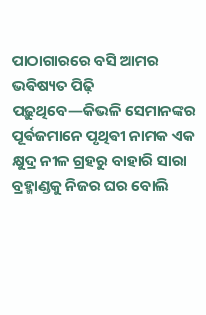ପାଠାଗାରରେ ବସି ଆମର ଭଵିଷ୍ୟତ ପିଢ଼ି ପଢ଼ୁଥିବେ—କିଭଳି ସେମାନଙ୍କର ପୂର୍ଵଜମାନେ ପୃଥିଵୀ ନାମକ ଏକ କ୍ଷୁଦ୍ର ନୀଳ ଗ୍ରହରୁ ବାହାରି ସାରା ବ୍ରହ୍ମାଣ୍ଡକୁ ନିଜର ଘର ବୋଲି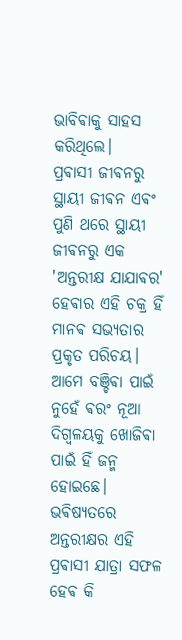ଭାବିଵାକୁ ସାହସ କରିଥିଲେ।
ପ୍ରଵାସୀ ଜୀଵନରୁ ସ୍ଥାୟୀ ଜୀଵନ ଏଵଂ ପୁଣି ଥରେ ସ୍ଥାୟୀ ଜୀଵନରୁ ଏକ 'ଅନ୍ତରୀକ୍ଷ ଯାଯାଵର' ହେଵାର ଏହି ଚକ୍ର ହିଁ ମାନଵ ସଭ୍ୟତାର ପ୍ରକୃତ ପରିଚୟ। ଆମେ ବଞ୍ଚିଵା ପାଇଁ ନୁହେଁ ଵରଂ ନୂଆ ଦିଗ୍ଵଳୟକୁ ଖୋଜିଵା ପାଇଁ ହିଁ ଜନ୍ମ ହୋଇଛେ। ଭଵିଷ୍ୟତରେ ଅନ୍ତରୀକ୍ଷର ଏହି ପ୍ରଵାସୀ ଯାତ୍ରା ସଫଳ ହେଵ କି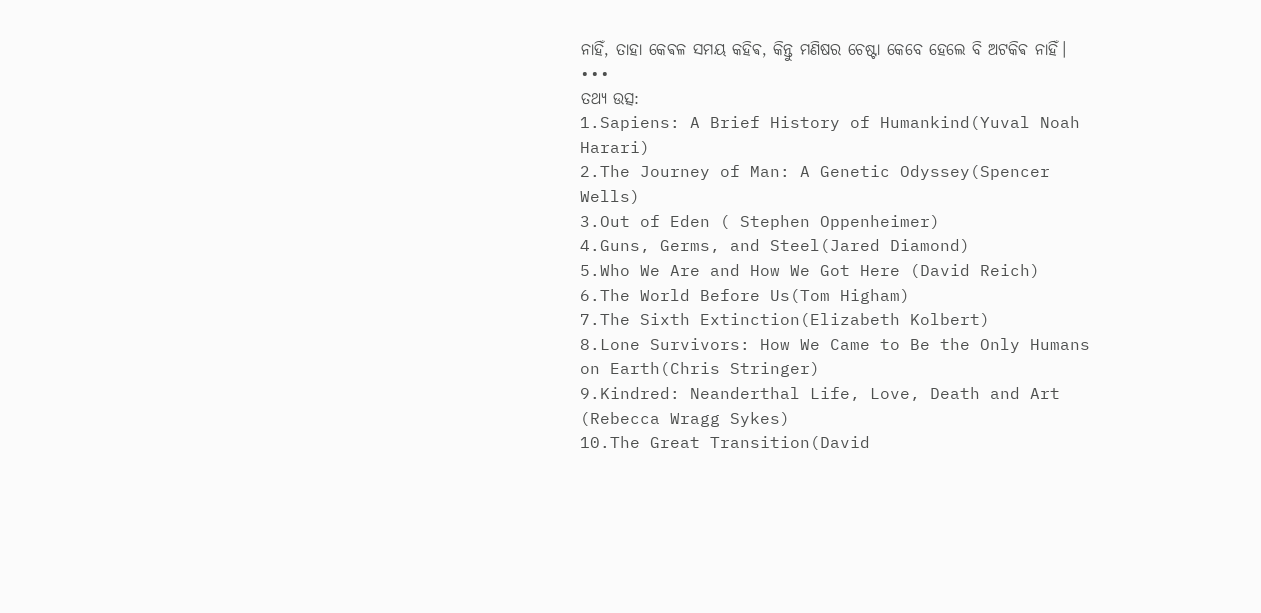ନାହିଁ, ତାହା କେଵଳ ସମୟ କହିଵ, କିନ୍ତୁ ମଣିଷର ଚେଷ୍ଟା କେବେ ହେଲେ ବି ଅଟକିଵ ନାହିଁ।
•••
ତଥ୍ୟ ଉତ୍ସ:
1.Sapiens: A Brief History of Humankind(Yuval Noah Harari)
2.The Journey of Man: A Genetic Odyssey(Spencer Wells)
3.Out of Eden ( Stephen Oppenheimer)
4.Guns, Germs, and Steel(Jared Diamond)
5.Who We Are and How We Got Here (David Reich)
6.The World Before Us(Tom Higham)
7.The Sixth Extinction(Elizabeth Kolbert)
8.Lone Survivors: How We Came to Be the Only Humans on Earth(Chris Stringer)
9.Kindred: Neanderthal Life, Love, Death and Art (Rebecca Wragg Sykes)
10.The Great Transition(David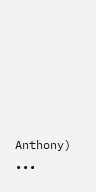Anthony)
•••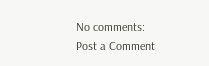No comments:
Post a Comment